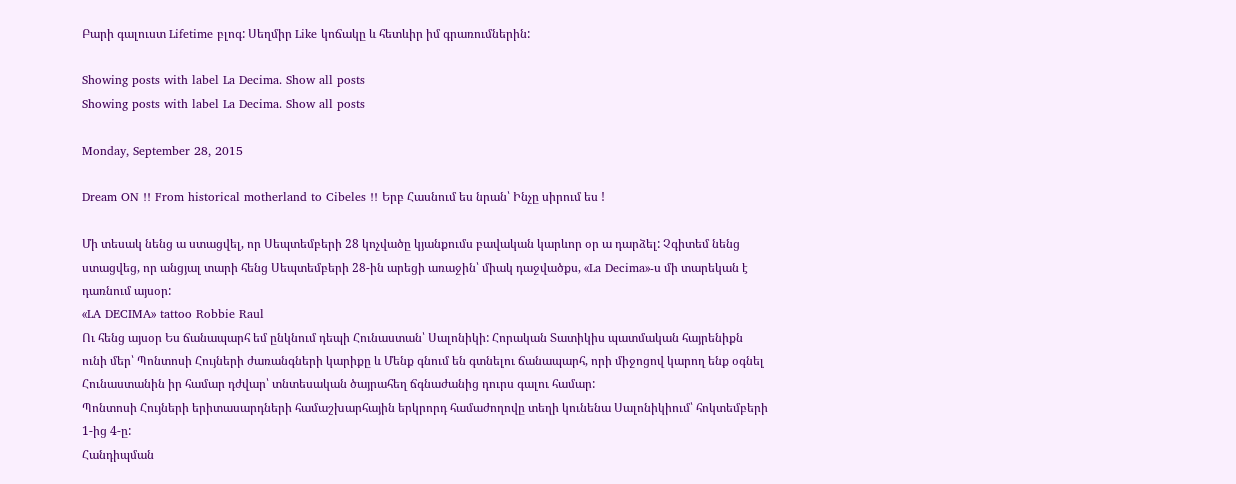Բարի գալուստ Lifetime բլոգ: Սեղմիր Like կոճակը և հետևիր իմ գրառումներին:

Showing posts with label La Decima. Show all posts
Showing posts with label La Decima. Show all posts

Monday, September 28, 2015

Dream ON !! From historical motherland to Cibeles !! Երբ Հասնում ես նրան՝ Ինչը սիրում ես !

Մի տեսակ նենց ա ստացվել, որ Սեպտեմբերի 28 կոչվածը կյանքումս բավական կարևոր օր ա դարձել: Չգիտեմ նենց ստացվեց, որ անցյալ տարի հենց Սեպտեմբերի 28-ին արեցի առաջին՝ միակ դաջվածքս, «La Decima»-ս մի տարեկան է դառնում այսօր:
«LA DECIMA» tattoo Robbie Raul
Ու հենց այսօր Ես ճանապարհ եմ ընկնում դեպի Հունաստան՝ Սալոնիկի: Հորական Տատիկիս պատմական հայրենիքն ունի մեր՝ Պոնտոսի Հույների ժառանգների կարիքը և Մենք գնում են գտնելու ճանապարհ, որի միջոցով կարող ենք օգնել Հունաստանին իր համար դժվար՝ տնտեսական ծայրահեղ ճգնաժանից դուրս գալու համար:
Պոնտոսի Հույների երիտասարդների համաշխարհային երկրորդ համաժողովը տեղի կունենա Սալոնիկիում՝ հոկտեմբերի 1-ից 4-ը:
Հանդիպման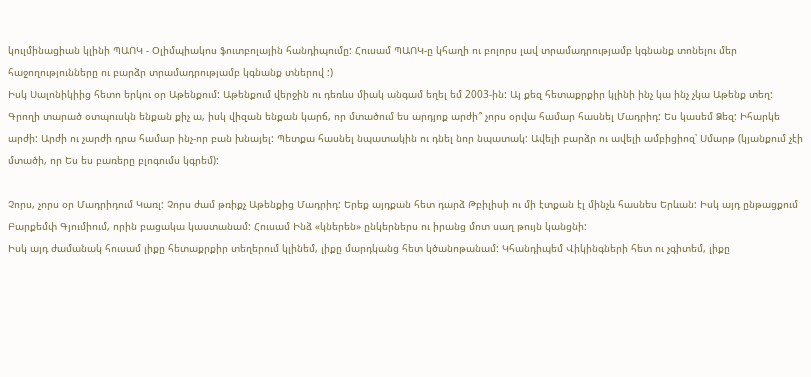կուլմինացիան կլինի ՊԱՈԿ - Օլիմպիակոս ֆուտբոլային հանդիպումը: Հուսամ ՊԱՈԿ-ը կհաղի ու բոլորս լավ տրամադրությամբ կգնանք տոնելու մեր հաջողությունները ու բարձր տրամադրությամբ կգնանք տներով :)
Իսկ Սալոնիկիից հետո երկու օր Աթենքում: Աթենքում վերջին ու դեռևս միակ անգամ եղել եմ 2003-ին: Այ քեզ հետաքրքիր կլինի ինչ կա ինչ չկա Աթենք տեղ:
Գրողի տարած օտպուսկն ենքան քիչ ա, իսկ վիզան ենքան կարճ, որ մտածում ես արդյոք արժի՞ չորս օրվա համար հասնել Մադրիդ: Ես կասեմ Ձեզ: Իհարկե արժի: Արժի ու չարժի դրա համար ինչ-որ բան խնայել: Պետքա հասնել նպատակին ու դնել նոր նպատակ: Ավելի բարձր ու ավելի ամբիցիոզ՝ Սմարթ (կյանքում չէի մտածի, որ Ես ես բառերը բլոգումս կգրեմ):

Չորս, չորս օր Մադրիդում Կառլ: Չորս ժամ թռիքչ Աթենքից Մադրիդ: Երեք այդքան հետ դարձ Թբիլիսի ու մի էտքան էլ մինչև հասնես Երևան: Իսկ այդ ընթացքում Բարքեմփ Գյումիում, որին բացակա կաստանամ: Հուսամ Ինձ «կներեն» ընկերներս ու իրանց մոտ սաղ թույն կանցնի:
Իսկ այդ ժամանակ հուսամ լիքը հետաքրքիր տեղերում կլինեմ, լիքը մարդկանց հետ կծանոթանամ: Կհանդիպեմ Վիկինգների հետ ու չգիտեմ, լիքը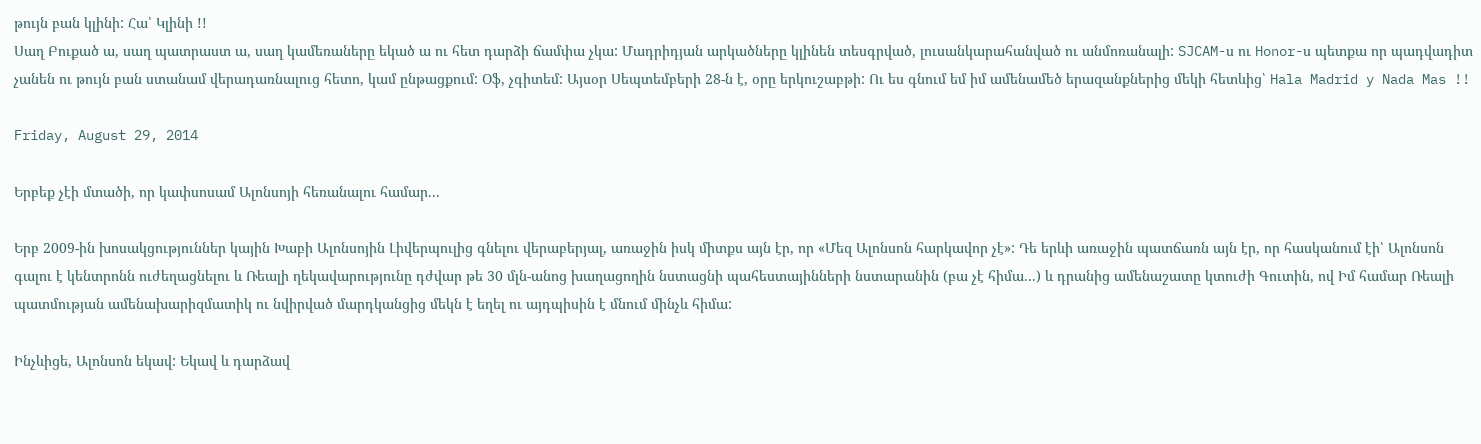թույն բան կլինի: Հա՝ Կլինի !!
Սաղ Բուքած ա, սաղ պատրաստ ա, սաղ կամեռաները եկած ա ու հետ դարձի ճամփա չկա: Մադրիդյան արկածները կլինեն տեսգրված, լուսանկարահանված ու անմոռանալի: SJCAM-ս ու Honor-ս պետքա որ պադվադիտ չանեն ու թույն բան ստանամ վերադառնալուց հետո, կամ ընթացքում: Օֆ, չգիտեմ: Այսօր Սեպտեմբերի 28-ն է, օրը երկուշաբթի: Ու ես գնում եմ իմ ամենամեծ երազանքներից մեկի հետևից՝ Hala Madrid y Nada Mas !!

Friday, August 29, 2014

Երբեք չէի մտածի, որ կափսոսամ Ալոնսոյի հեռանալու համար...

Երբ 2009-ին խոսակցություններ կային Խաբի Ալոնսոյին Լիվերպուլից գնելու վերաբերյալ, առաջին իսկ միտքս այն էր, որ «Մեզ Ալոնսոն հարկավոր չէ»: Դե երևի առաջին պատճառն այն էր, որ հասկանում էի՝ Ալոնսոն գալու է կենտրոնն ուժեղացնելու և Ռեալի ղեկավարությունը դժվար թե 30 մլն-անոց խաղացողին նստացնի պահեստայինների նստարանին (բա չէ հիմա...) և դրանից ամենաշատը կտուժի Գուտին, ով Իմ համար Ռեալի պատմության ամենախարիզմատիկ ու նվիրված մարդկանցից մեկն է եղել ու այդպիսին է մնում մինչև հիմա:

Ինչևիցե, Ալոնսոն եկավ: Եկավ և դարձավ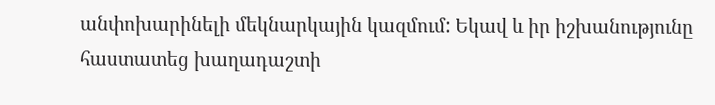անփոխարինելի մեկնարկային կազմում: Եկավ և իր իշխանությունը հաստատեց խաղադաշտի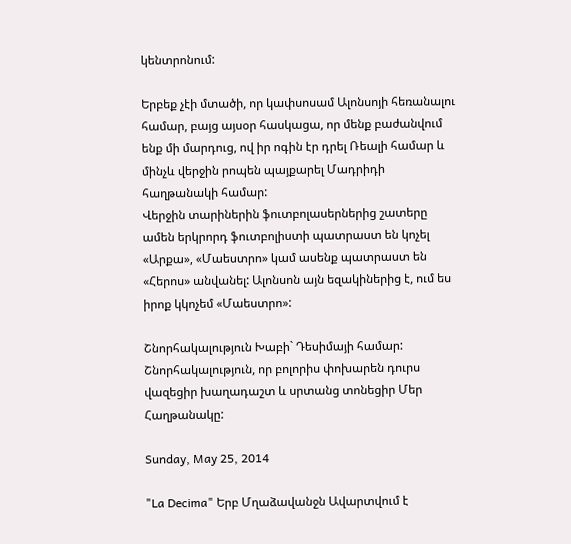կենտրոնում:

Երբեք չէի մտածի, որ կափսոսամ Ալոնսոյի հեռանալու համար, բայց այսօր հասկացա, որ մենք բաժանվում ենք մի մարդուց, ով իր ոգին էր դրել Ռեալի համար և մինչև վերջին րոպեն պայքարել Մադրիդի հաղթանակի համար:
Վերջին տարիներին ֆուտբոլասերներից շատերը ամեն երկրորդ ֆուտբոլիստի պատրաստ են կոչել «Արքա», «Մաեստրո» կամ ասենք պատրաստ են «Հերոս» անվանել: Ալոնսոն այն եզակիներից է, ում ես իրոք կկոչեմ «Մաեստրո»:

Շնորհակալություն Խաբի` Դեսիմայի համար: Շնորհակալություն, որ բոլորիս փոխարեն դուրս վազեցիր խաղադաշտ և սրտանց տոնեցիր Մեր Հաղթանակը:

Sunday, May 25, 2014

"La Decima" Երբ Մղաձավանջն Ավարտվում է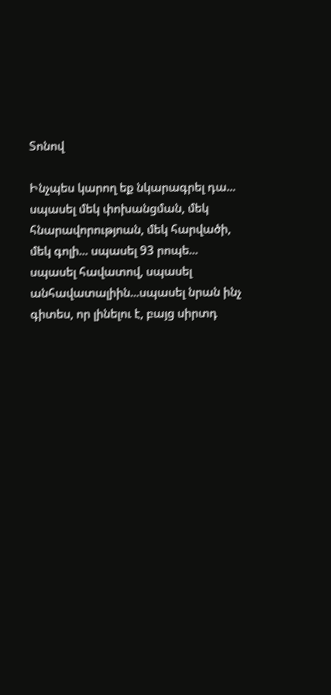Տոնով

Ինչպես կարող եք նկարագրել դա... սպասել մեկ փոխանցման, մեկ հնարավորությոան, մեկ հարվածի, մեկ գոլի... սպասել 93 րոպե... սպասել հավատով, սպասել անհավատալիին...սպասել նրան ինչ գիտես, որ լինելու է, բայց սիրտդ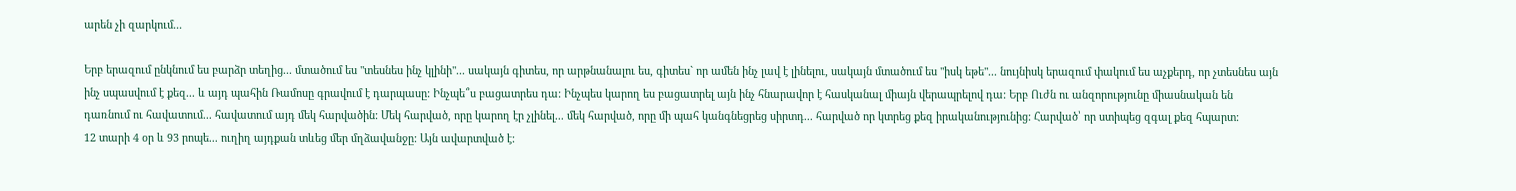արեն չի զարկում...

Երբ երազում ընկնում ես բարձր տեղից... մտածում ես "տեսնես ինչ կլինի"... սակայն գիտես, որ արթնանալու ես, գիտես` որ ամեն ինչ լավ է լինելու, սակայն մտածում ես "իսկ եթե"... նույնիսկ երազում փակում ես աչքերդ, որ չտեսնես այն ինչ սպասվում է քեզ... և այդ պահին Ռամոսը գրավում է դարպասը: Ինչպե՞ս բացատրես դա: Ինչպես կարող ես բացատրել այն ինչ հնարավոր է հասկանալ միայն վերապրելով դա: Երբ Ուժն ու անզորությունը միասնական են դառնում ու հավատում... հավատում այդ մեկ հարվածին: Մեկ հարված, որը կարող էր չլինել... մեկ հարված, որը մի պահ կանգնեցրեց սիրտդ... հարված որ կտրեց քեզ իրականությունից: Հարված՝ որ ստիպեց զգալ քեզ հպարտ:
12 տարի 4 օր և 93 րոպե... ուղիղ այդքան տևեց մեր մղձավանջը: Այն ավարտված է: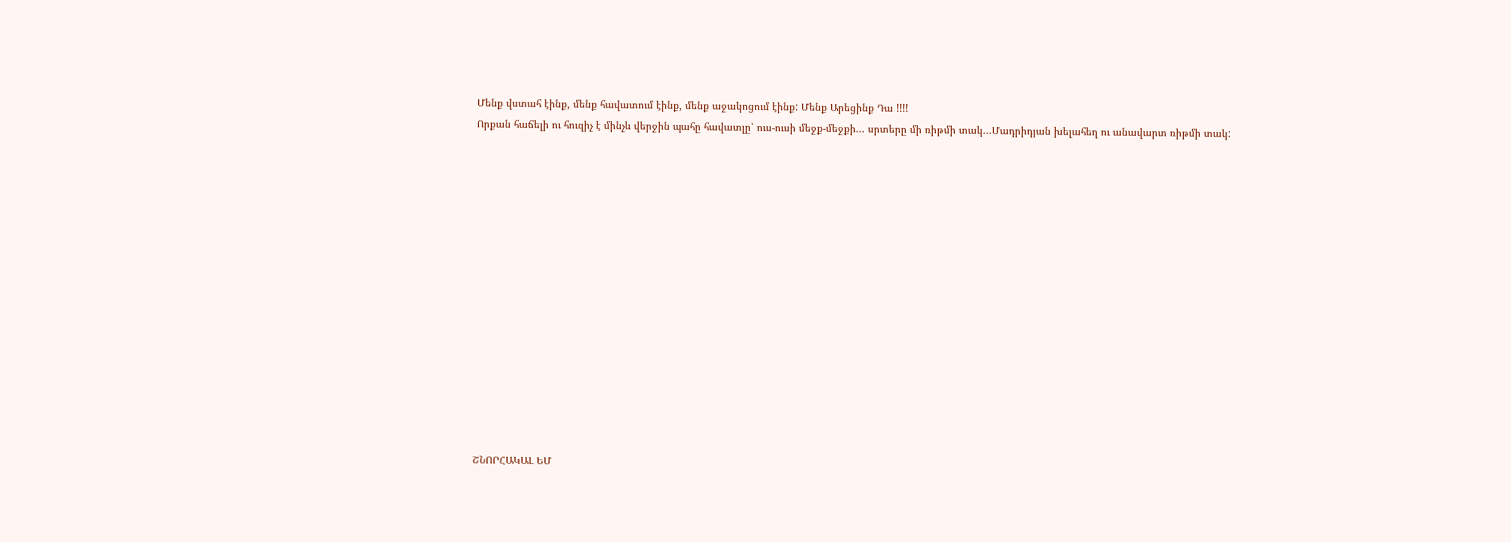Մենք վստահ էինք, մենք հավատում էինք, մենք աջակոցում էինք: Մենք Արեցինք Դա !!!!
Որքան հաճելի ու հուզիչ է մինչև վերջին պահը հավատլը՝ ուս-ուսի մեջք-մեջքի... սրտերը մի ռիթմի տակ...Մադրիդյան խելահեղ ու անավարտ ռիթմի տակ:















ՇՆՈՐՀԱԿԱԼ ԵՄ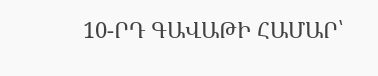10-ՐԴ ԳԱՎԱԹԻ ՀԱՄԱՐ՝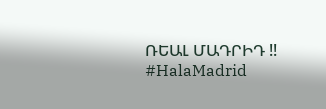ՌԵԱԼ ՄԱԴՐԻԴ !!
#HalaMadrid